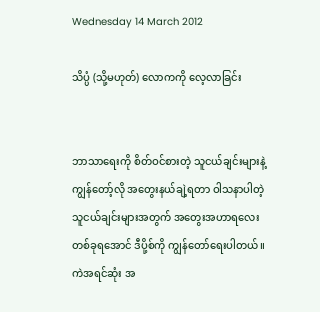Wednesday 14 March 2012

သိပ္ပံ (သို့မဟုတ်) လောကကို လေ့လာခြင်း


ဘာသာရေးကို စိတ်ဝင်စားတဲ့ သူငယ်ချင်းများနဲ့ ကျွန်တော့်လို အတွေးနယ်ချဲ့ရတာ ဝါသနာပါတဲ့ သူငယ်ချင်းများအတွက် အတွေးအဟာရလေးတစ်ခုရအောင် ဒီပို့စ်ကို ကျွန်တော်ရေးပါတယ်။ ကဲအရင်ဆုံး အ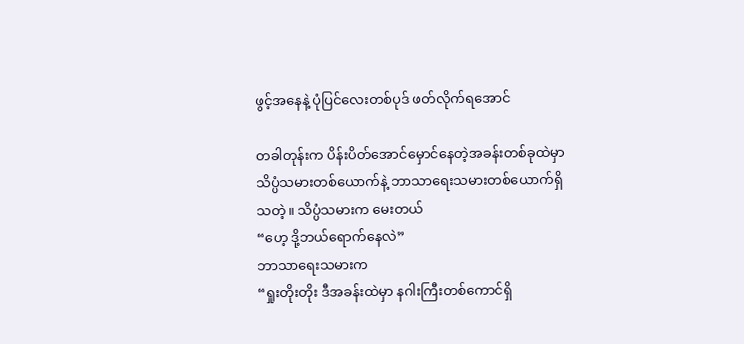ဖွင့်အနေနဲ့ ပုံပြင်လေးတစ်ပုဒ် ဖတ်လိုက်ရအောင်

တခါတုန်းက ပိန်းပိတ်အောင်မှောင်နေတဲ့အခန်းတစ်ခုထဲမှာ သိပ္ပံသမားတစ်ယောက်နဲ့ ဘာသာရေးသမားတစ်ယောက်ရှိသတဲ့။ သိပ္ပံသမားက မေးတယ်
“ဟေ့ ဒို့ဘယ်ရောက်နေလဲ”
ဘာသာရေးသမားက
“ရှုးတိုးတိုး ဒီအခန်းထဲမှာ နဂါးကြီးတစ်ကောင်ရှိ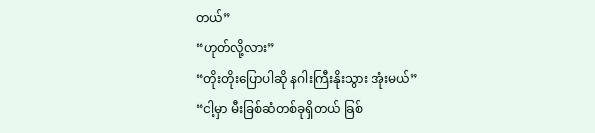တယ်”
“ဟုတ်လို့လား”
“တိုးတိုးပြောပါဆို နဂါးကြီးနိုးသွား အုံးမယ်”
“ငါ့မှာ မီးခြစ်ဆံတစ်ခုရှိတယ် ခြစ်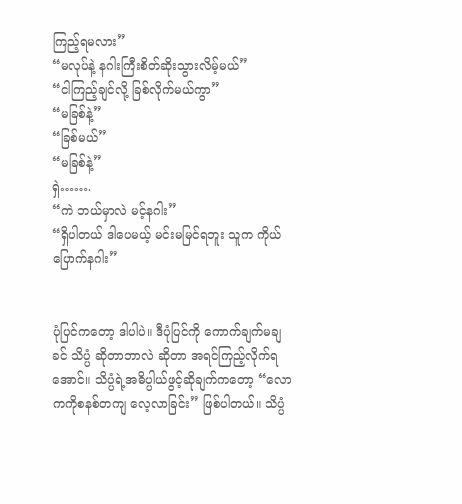ကြည့်ရမလား”
“မလုပ်နဲ့ နဂါးကြီးစိတ်ဆိုးသွားလိမ့်မယ်”
“ငါကြည့်ချင်လို့ ခြစ်လိုက်မယ်ကွာ”
“မခြစ်နဲ့”
“ခြစ်မယ်”
“မခြစ်နဲ့”
ရှဲ…….
“ကဲ ဘယ်မှာလဲ မင့်နဂါး”
“ရှိပါတယ် ဒါပေမယ့် မင်းမမြင်ရဘူး သူက ကိုယ်ပြောက်နဂါး”


ပုံပြင်ကတော့ ဒါပါပဲ။ ဒီပုံပြင်ကို ကောက်ချက်မချခင် သိပ္ပံ ဆိုတာဘာလဲ ဆိုတာ အရင်ကြည့်လိုက်ရအောင်။ သိပ္ပံရဲ့အဓိပ္ပါယ်ဖွင့်ဆိုချက်ကတော့ “လောကကိုစနစ်တကျ လေ့လာခြင်း” ဖြစ်ပါတယ်။ သိပ္ပံ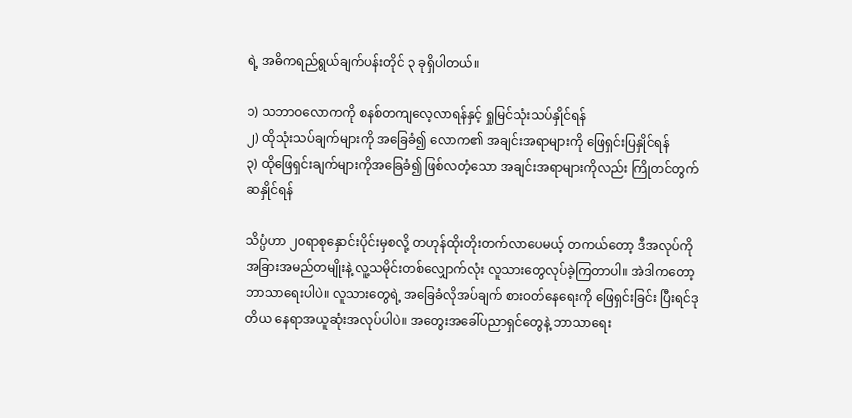ရဲ့ အဓိကရည်ရွယ်ချက်ပန်းတိုင် ၃ ခုရှိပါတယ်။

၁) သဘာဝလောကကို စနစ်တကျလေ့လာရန်နှင့် ရှုမြင်သုံးသပ်နှိုင်ရန်
၂) ထိုသုံးသပ်ချက်များကို အခြေခံ၍ လောက၏ အချင်းအရာများကို ဖြေရှင်းပြနှိုင်ရန်
၃) ထိုဖြေရှင်းချက်များကိုအခြေခံ၍ ဖြစ်လတံ့သော အချင်းအရာများကိုလည်း ကြိုတင်တွက်ဆနှိုင်ရန်

သိပ္ပံဟာ ၂၀ရာစုနှောင်းပိုင်းမှစလို့ တဟုန်ထိုးတိုးတက်လာပေမယ့် တကယ်တော့ ဒီအလုပ်ကို အခြားအမည်တမျိုးနဲ့ လူ့သမိုင်းတစ်လျှောက်လုံး လူသားတွေလုပ်ခဲ့ကြတာပါ။ အဲဒါကတော့ ဘာသာရေးပါပဲ။ လူသားတွေရဲ့ အခြေခံလိုအပ်ချက် စားဝတ်နေရေးကို ဖြေရှင်းခြင်း ပြီးရင်ဒုတိယ နေရာအယူဆုံးအလုပ်ပါပဲ။ အတွေးအခေါ်ပညာရှင်တွေနဲ့ ဘာသာရေး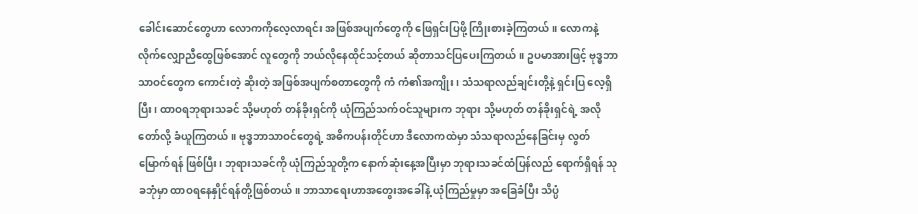ခေါင်းဆောင်တွေဟာ လောကကိုလေ့လာရင်း အဖြစ်အပျက်တွေကို ဖြေရှင်းပြဖို့ ကြိုးစားခဲ့ကြတယ်။ လောကနဲ့ လိုက်လျှောညီထွေဖြစ်အောင် လူတွေကို ဘယ်လိုနေထိုင်သင့်တယ် ဆိုတာသင်ပြပေးကြတယ်။ ဥပမာအားဖြင့် ဗုဒ္ဓဘာသာဝင်တွေက ကောင်းတဲ့ ဆိုးတဲ့ အဖြစ်အပျက်စတာတွေကို ကံ ကံ၏အကျိုး၊ သံသရာလည်ချင်းတို့နဲ့ ရှင်းပြ လေ့ရှိပြီး၊ ထာဝရဘုရားသခင် သို့မဟုတ် တန်ခိုးရှင်ကို ယုံကြည်သက်ဝင်သူများက ဘုရား သို့မဟုတ် တန်ခိုးရှင်ရဲ့ အလိုတော်လို့ ခံယူကြတယ်။ ဗုဒ္ဓဘာသာဝင်တွေရဲ့ အဓိကပန်းတိုင်ဟာ ဒီလောကထဲမှာ သံသရာလည်နေခြင်းမှ လွတ်မြောက်ရန် ဖြစ်ပြီး၊ ဘုရားသခင်ကို ယုံကြည်သူတို့က နောက်ဆုံးနေ့အပြီးမှာ ဘုရားသခင်ထံပြန်လည် ရောက်ရှိရန် သုခဘုံမှာ ထာဝရနေနှိုင်ရန်တို့ဖြစ်တယ်။ ဘာသာရေးဟာအတွေးအခေါ်နဲ့ ယုံကြည်မှုမှာ အခြေခံပြီး သိပ္ပံ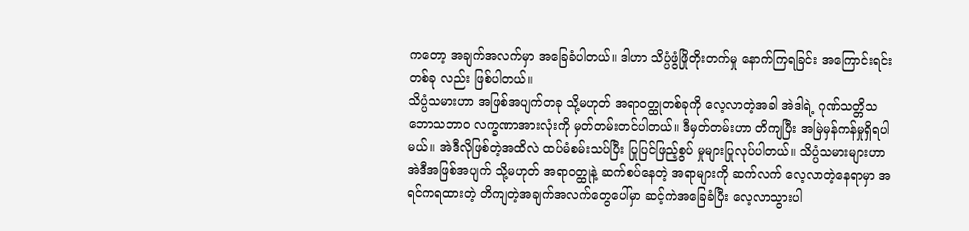ကတော့ အချက်အလက်မှာ အခြေခံပါတယ်။ ဒါဟာ သိပ္ပံဖွံဖြိုတိုးတက်မှု နောက်ကြရခြင်း အကြောင်းရင်းတစ်ခု လည်း ဖြစ်ပါတယ်။
သိပ္ပံသမားဟာ အဖြစ်အပျက်တခု သို့မဟုတ် အရာဝတ္ထုတစ်ခုကို လေ့လာတဲ့အခါ အဲဒါရဲ့ ဂုဏ်သတ္တိသဘောသဘာ၀ လက္ခဏာအားလုံးကို မှတ်တမ်းတင်ပါတယ်။ ဒီမှတ်တမ်းဟာ တိကျပြီး အမြဲမှန်ကန်မှုရှိရပါမယ်။ အဲဒီလိုဖြစ်တဲ့အထိလဲ ထပ်မံစမ်းသပ်ပြီး ပြုပြင်ဖြည့်စွပ် မှုများပြုလုပ်ပါတယ်။ သိပ္ပံသမားများဟာ အဲဒီအဖြစ်အပျက် သို့မဟုတ် အရာဝတ္ထုနဲ့ ဆက်စပ်နေတဲ့ အရာများကို ဆက်လက် လေ့လာတဲ့နေရာမှာ အရင်ကရထားတဲ့ တိကျတဲ့အချက်အလက်တွေပေါ်မှာ ဆင့်ကဲအခြေခံပြီး လေ့လာသွားပါ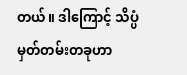တယ်။ ဒါကြောင့် သိပ္ပံမှတ်တမ်းတခုဟာ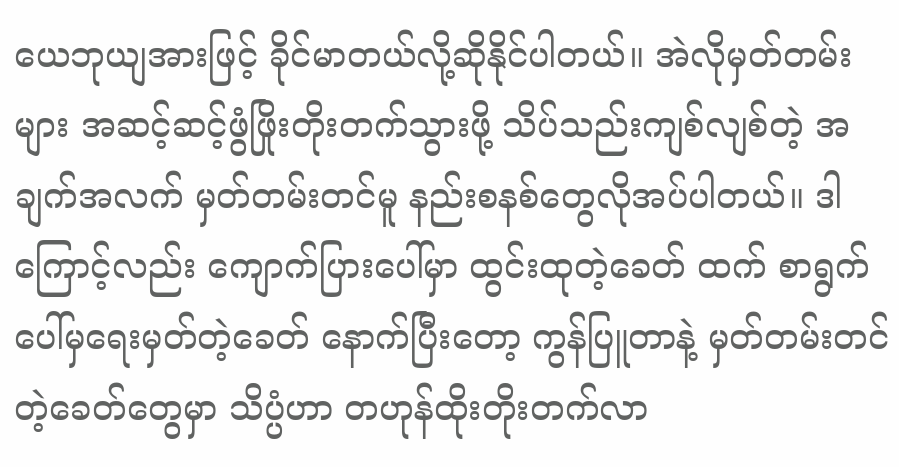ယေဘုယျအားဖြင့် ခိုင်မာတယ်လို့ဆိုနိုင်ပါတယ်။ အဲလိုမှတ်တမ်းများ အဆင့်ဆင့်ဖွံဖြိုးတိုးတက်သွားဖို့ သိပ်သည်းကျစ်လျစ်တဲ့ အချက်အလက် မှတ်တမ်းတင်မူ နည်းစနစ်တွေလိုအပ်ပါတယ်။ ဒါကြောင့်လည်း ကျောက်ပြားပေါ်မှာ ထွင်းထုတဲ့ခေတ် ထက် စာရွက်ပေါ်မှရေးမှတ်တဲ့ခေတ် နောက်ပြီးတော့ ကွန်ပြူတာနဲ့ မှတ်တမ်းတင်တဲ့ခေတ်တွေမှာ သိပ္ပံဟာ တဟုန်ထိုးတိုးတက်လာ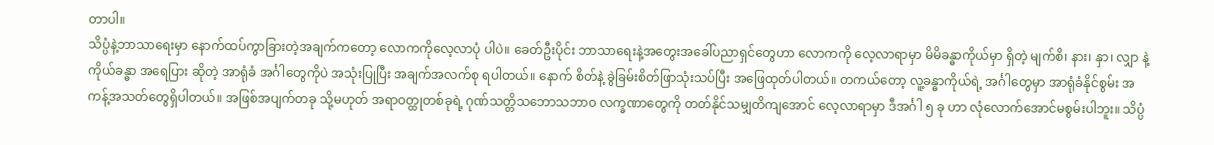တာပါ။
သိပ္ပံနဲ့ဘာသာရေးမှာ နောက်ထပ်ကွာခြားတဲ့အချက်ကတော့ လောကကိုလေ့လာပုံ ပါပဲ။ ခေတ်ဦးပိုင်း ဘာသာရေးနဲ့အတွေးအခေါ်ပညာရှင်တွေဟာ လောကကို လေ့လာရာမှာ မိမိခန္ဓာကိုယ်မှာ ရှိတဲ့ မျက်စိ၊ နား၊ နှာ၊ လျှာ နဲ့ ကိုယ်ခန္ဓာ အရေပြား ဆိုတဲ့ အာရုံခံ အင်္ဂါတွေကိုပဲ အသုံးပြုပြီး အချက်အလက်စု ရပါတယ်။ နောက် စိတ်နဲ့ ခွဲခြမ်းစိတ်ဖြာသုံးသပ်ပြီး အဖြေထုတ်ပါတယ်။ တကယ်တော့ လူ့ခန္ဓာကိုယ်ရဲ့ အင်္ဂါတွေမှာ အာရုံခံနိုင်စွမ်း အကန့်အသတ်တွေရှိပါတယ်။ အဖြစ်အပျက်တခု သို့မဟုတ် အရာဝတ္ထုတစ်ခုရဲ့ ဂုဏ်သတ္တိသဘောသဘာ၀ လက္ခဏာတွေကို တတ်နိုင်သမျှတိကျအောင် လေ့လာရာမှာ ဒီအင်္ဂါ ၅ ခု ဟာ လုံလောက်အောင်မစွမ်းပါဘူး။ သိပ္ပံ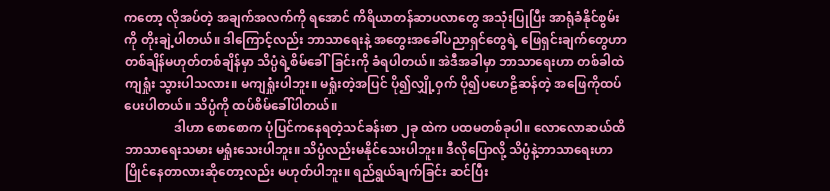ကတော့ လိုအပ်တဲ့ အချက်အလက်ကို ရအောင် ကိရိယာတန်ဆာပလာတွေ အသုံးပြုပြီး အာရုံခံနိုင်စွမ်းကို တိုးချဲ့ပါတယ်။ ဒါကြောင့်လည်း ဘာသာရေးနဲ့ အတွေးအခေါ်ပညာရှင်တွေရဲ့ ဖြေရှင်းချက်တွေဟာ တစ်ချိန်မဟုတ်တစ်ချိန်မှာ သိပ္ပံရဲ့စိမ်ခေါ်ခြင်းကို ခံရပါတယ်။ အဲဒီအခါမှာ ဘာသာရေးဟာ တစ်ခါထဲကျရှုံး သွားပါသလား။ မကျရှုံးပါဘူး။ မရှုံးတဲ့အပြင် ပို၍လျှို့ဝှက် ပို၍ပဟေဠိဆန်တဲ့ အဖြေကိုထပ်ပေးပါတယ်။ သိပ္ပံကို ထပ်စိမ်ခေါ်ပါတယ်။
                ဒါဟာ စောစောက ပုံပြင်ကနေရတဲ့သင်ခန်းစာ ၂ခု ထဲက ပထမတစ်ခုပါ။ လောလောဆယ်ထိ ဘာသာရေးသမား မရှုံးသေးပါဘူး။ သိပ္ပံလည်းမနိုင်သေးပါဘူး။ ဒီလိုပြောလို့ သိပ္ပံနဲ့ဘာသာရေးဟာ ပြိုင်နေတာလားဆိုတော့လည်း မဟုတ်ပါဘူး။ ရည်ရွယ်ချက်ခြင်း ဆင်ပြီး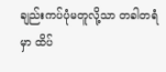ချည်းကပ်ပုံမတူလို့သာ တခါတရံမှာ ထိပ်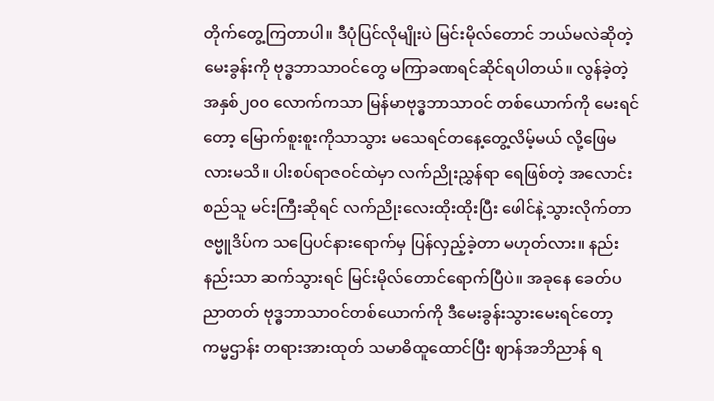တိုက်တွေ့ကြတာပါ။ ဒီပုံပြင်လိုမျိုးပဲ မြင်းမိုလ်တောင် ဘယ်မလဲဆိုတဲ့မေးခွန်းကို ဗုဒ္ဓဘာသာဝင်တွေ မကြာခဏရင်ဆိုင်ရပါတယ်။ လွန်ခဲ့တဲ့ အနှစ်၂၀၀ လောက်ကသာ မြန်မာဗုဒ္ဓဘာသာဝင် တစ်ယောက်ကို မေးရင်တော့ မြောက်စူးစူးကိုသာသွား မသေရင်တနေ့တွေ့လိမ့်မယ် လို့ဖြေမလားမသိ။ ပါးစပ်ရာဇဝင်ထဲမှာ လက်ညိုးညွှန်ရာ ရေဖြစ်တဲ့ အလောင်းစည်သူ မင်းကြီးဆိုရင် လက်ညိုးလေးထိုးထိုးပြီး ဖေါင်နဲ့သွားလိုက်တာ ဇဗ္မူဒိပ်က သပြေပင်နားရောက်မှ ပြန်လှည့်ခဲ့တာ မဟုတ်လား။ နည်းနည်းသာ ဆက်သွားရင် မြင်းမိုလ်တောင်ရောက်ပြီပဲ။ အခုနေ ခေတ်ပညာတတ် ဗုဒ္ဓဘာသာဝင်တစ်ယောက်ကို ဒီမေးခွန်းသွားမေးရင်တော့ ကမ္မဌာန်း တရားအားထုတ် သမာဓိထူထောင်ပြီး ဈာန်အဘိညာန် ရ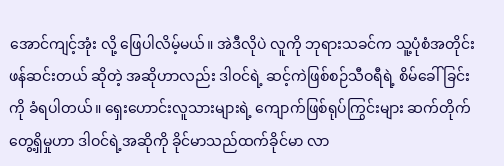အောင်ကျင့်အုံး လို့ ဖြေပါလိမ့်မယ်။ အဲဒီလိုပဲ လူကို ဘုရားသခင်က သူ့ပုံစံအတိုင်းဖန်ဆင်းတယ် ဆိုတဲ့ အဆိုဟာလည်း ဒါဝင်ရဲ့ ဆင့်ကဲဖြစ်စဉ်သီဝရီရဲ့ စိမ်ခေါ်ခြင်းကို ခံရပါတယ်။ ရှေးဟောင်းလူသားများရဲ့ ကျောက်ဖြစ်ရုပ်ကြွင်းများ ဆက်တိုက်တွေ့ရှိမှုဟာ ဒါဝင်ရဲ့အဆိုကို ခိုင်မာသည်ထက်ခိုင်မာ လာ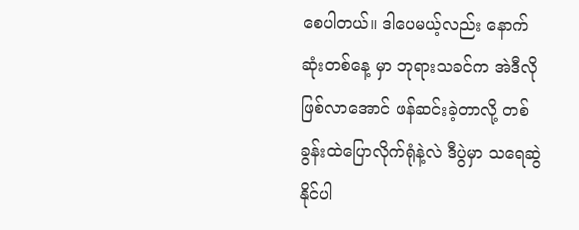စေပါတယ်။ ဒါပေမယ့်လည်း နောက်ဆုံးတစ်နေ့ မှာ ဘုရားသခင်က အဲဒီလိုဖြစ်လာအောင် ဖန်ဆင်းခဲ့တာလို့ တစ်ခွန်းထဲပြောလိုက်ရုံနဲ့လဲ ဒီပွဲမှာ သရေဆွဲနိုင်ပါ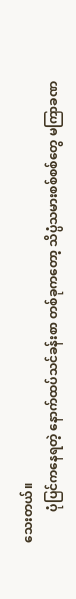သေးတယ်။
          ပုံပြင်ကနေရတဲ့ နောက်ထပ်သင်ခန်းစာ တစ်ခုကတော့ သိပ္ပံသမားစစ်စစ်တွေ မကြာခဏ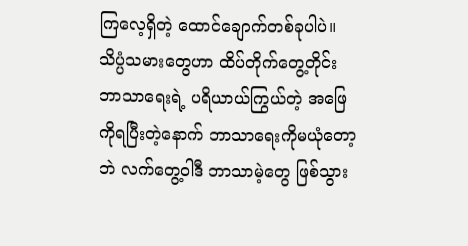ကြလေ့ရှိတဲ့ ထောင်ချောက်တစ်ခုပါပဲ။ သိပ္ပံသမားတွေဟာ ထိပ်တိုက်တွေ့တိုင်း ဘာသာရေးရဲ့ ပရိယာယ်ကြွယ်တဲ့ အဖြေကိုရပြီးတဲ့နောက် ဘာသာရေးကိုမယုံတော့ဘဲ လက်တွေ့ဝါဒီ ဘာသာမဲ့တွေ ဖြစ်သွား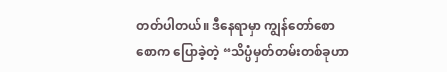တတ်ပါတယ်။ ဒီနေရာမှာ ကျွန်တော်စောစောက ပြောခဲ့တဲ့ “သိပ္ပံမှတ်တမ်းတစ်ခုဟာ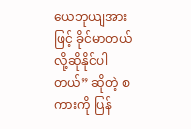ယေဘုယျအားဖြင့် ခိုင်မာတယ်လို့ဆိုနိုင်ပါတယ်” ဆိုတဲ့ စကားကို ပြန်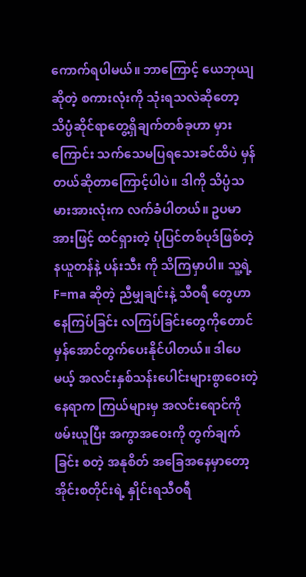ကောက်ရပါမယ်။ ဘာကြောင့် ယေဘုယျဆိုတဲ့ စကားလုံးကို သုံးရသလဲဆိုတော့ သိပ္ပံဆိုင်ရာတွေ့ရှိချက်တစ်ခုဟာ မှားကြောင်း သက်သေမပြရသေးခင်ထိပဲ မှန်တယ်ဆိုတာကြောင့်ပါပဲ။ ဒါကို သိပ္ပံသမားအားလုံးက လက်ခံပါတယ်။ ဥပမာအားဖြင့် ထင်ရှားတဲ့ ပုံပြင်တစ်ပုဒ်ဖြစ်တဲ့ နယူတန်နဲ့ ပန်းသီး ကို သိကြမှာပါ။ သူ့ရဲ့ F=ma ဆိုတဲ့ ညီမျှချင်းနဲ့ သီဝရီ တွေဟာ နေကြပ်ခြင်း လကြပ်ခြင်းတွေကိုတောင် မှန်အောင်တွက်ပေးနိုင်ပါတယ်။ ဒါပေမယ့် အလင်းနှစ်သန်းပေါင်းများစွာဝေးတဲ့ နေရာက ကြယ်များမှ အလင်းရောင်ကို ဖမ်းယူပြီး အကွာအဝေးကို တွက်ချက်ခြင်း စတဲ့ အနုစိတ် အခြေအနေမှာတော့ အိုင်းစတိုင်းရဲ့ နှိုင်းရသီဝရီ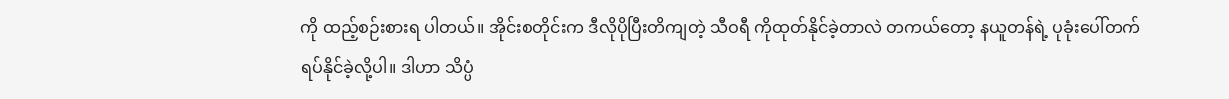ကို ထည့်စဉ်းစားရ ပါတယ်။ အိုင်းစတိုင်းက ဒီလိုပိုပြီးတိကျတဲ့ သီဝရီ ကိုထုတ်နိုင်ခဲ့တာလဲ တကယ်တော့ နယူတန်ရဲ့ ပုခုံးပေါ်တက်ရပ်နိုင်ခဲ့လို့ပါ။ ဒါဟာ သိပ္ပံ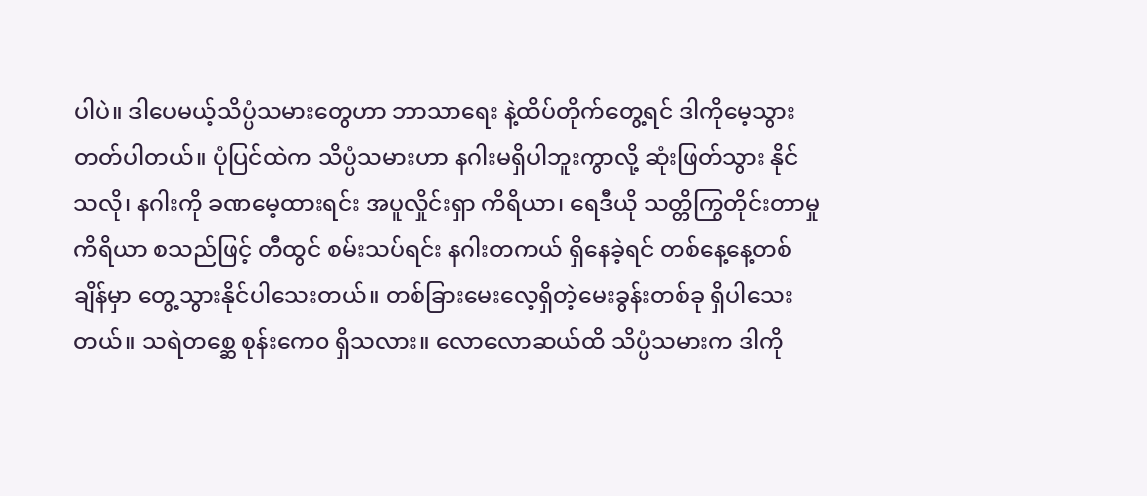ပါပဲ။ ဒါပေမယ့်သိပ္ပံသမားတွေဟာ ဘာသာရေး နဲ့ထိပ်တိုက်တွေ့ရင် ဒါကိုမေ့သွားတတ်ပါတယ်။ ပုံပြင်ထဲက သိပ္ပံသမားဟာ နဂါးမရှိပါဘူးကွာလို့ ဆုံးဖြတ်သွား နိုင်သလို၊ နဂါးကို ခဏမေ့ထားရင်း အပူလှိုင်းရှာ ကိရိယာ၊ ရေဒီယို သတ္တိကြွတိုင်းတာမှုကိရိယာ စသည်ဖြင့် တီထွင် စမ်းသပ်ရင်း နဂါးတကယ် ရှိနေခဲ့ရင် တစ်နေ့နေ့တစ်ချိန်မှာ တွေ့သွားနိုင်ပါသေးတယ်။ တစ်ခြားမေးလေ့ရှိတဲ့မေးခွန်းတစ်ခု ရှိပါသေးတယ်။ သရဲတစ္ဆေ စုန်းကေ၀ ရှိသလား။ လောလောဆယ်ထိ သိပ္ပံသမားက ဒါကို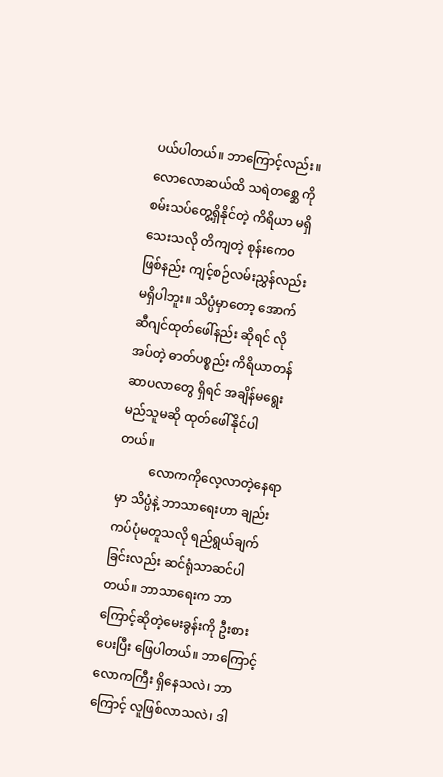ပယ်ပါတယ်။ ဘာကြောင့်လည်း။ လောလောဆယ်ထိ သရဲတစ္ဆေ ကို စမ်းသပ်တွေ့ရှိနိုင်တဲ့ ကိရိယာ မရှိသေးသလို တိကျတဲ့ စုန်းကေ၀ ဖြစ်နည်း ကျင့်စဉ်လမ်းညွှန်လည်း မရှိပါဘူး။ သိပ္ပံမှာတော့ အောက်ဆီဂျင်ထုတ်ဖေါ်နည်း ဆိုရင် လိုအပ်တဲ့ ဓာတ်ပစ္စည်း ကိရိယာတန်ဆာပလာတွေ ရှိရင် အချိန်မရွေး မည်သူမဆို ထုတ်ဖေါ်နိုင်ပါတယ်။
          လောကကိုလေ့လာတဲ့နေရာမှာ သိပ္ပံနဲ့ ဘာသာရေးဟာ ချည်းကပ်ပုံမတူသလို ရည်ရွယ်ချက်ခြင်းလည်း ဆင်ရုံသာဆင်ပါတယ်။ ဘာသာရေးက ဘာကြောင့်ဆိုတဲ့မေးခွန်းကို ဦးစားပေးပြီး ဖြေပါတယ်။ ဘာကြောင့်လောကကြီး ရှိနေသလဲ၊ ဘာကြောင့် လူဖြစ်လာသလဲ၊ ဒါ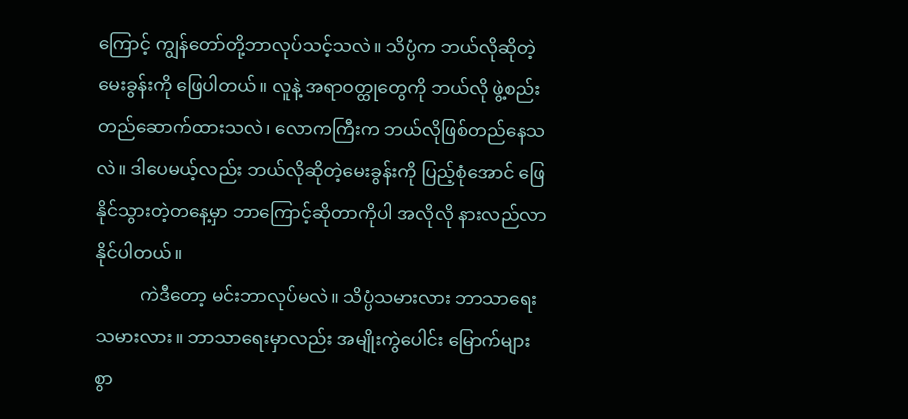ကြောင့် ကျွန်တော်တို့ဘာလုပ်သင့်သလဲ။ သိပ္ပံက ဘယ်လိုဆိုတဲ့မေးခွန်းကို ဖြေပါတယ်။ လူနဲ့ အရာဝတ္ထုတွေကို ဘယ်လို ဖွဲ့စည်းတည်ဆောက်ထားသလဲ၊ လောကကြီးက ဘယ်လိုဖြစ်တည်နေသလဲ။ ဒါပေမယ့်လည်း ဘယ်လိုဆိုတဲ့မေးခွန်းကို ပြည့်စုံအောင် ဖြေနိုင်သွားတဲ့တနေ့မှာ ဘာကြောင့်ဆိုတာကိုပါ အလိုလို နားလည်လာနိုင်ပါတယ်။
          ကဲဒီတော့ မင်းဘာလုပ်မလဲ။ သိပ္ပံသမားလား ဘာသာရေးသမားလား။ ဘာသာရေးမှာလည်း အမျိုးကွဲပေါင်း မြောက်များစွာ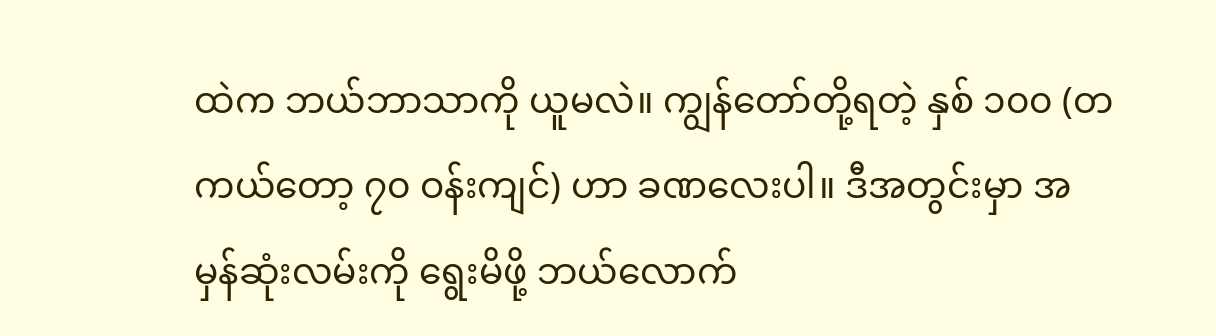ထဲက ဘယ်ဘာသာကို ယူမလဲ။ ကျွန်တော်တို့ရတဲ့ နှစ် ၁၀၀ (တကယ်တော့ ၇၀ ဝန်းကျင်) ဟာ ခဏလေးပါ။ ဒီအတွင်းမှာ အမှန်ဆုံးလမ်းကို ရွေးမိဖို့ ဘယ်လောက်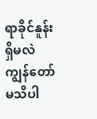ရာခိုင်နူန်းရှိမလဲ ကျွန်တော်မသိပါ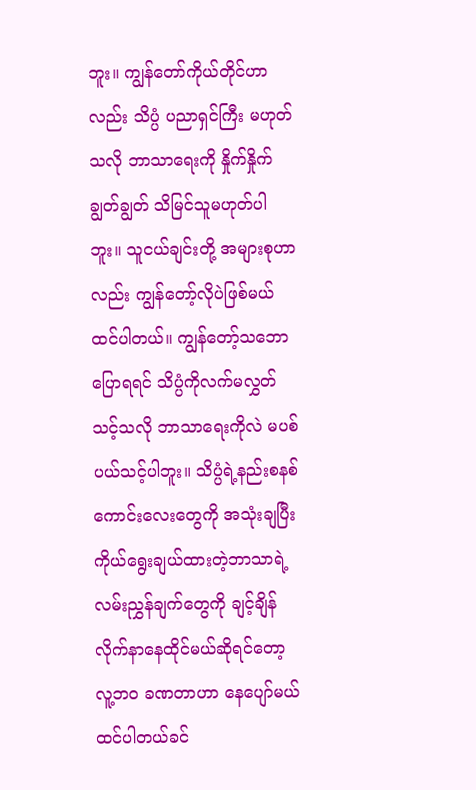ဘူး။ ကျွန်တော်ကိုယ်တိုင်ဟာလည်း သိပ္ပံ ပညာရှင်ကြီး မဟုတ်သလို ဘာသာရေးကို နှိုက်နှိုက်ချွတ်ချွတ် သိမြင်သူမဟုတ်ပါဘူး။ သူငယ်ချင်းတို့ အများစုဟာလည်း ကျွန်တော့်လိုပဲဖြစ်မယ် ထင်ပါတယ်။ ကျွန်တော့်သဘောပြောရရင် သိပ္ပံကိုလက်မလွှတ်သင့်သလို ဘာသာရေးကိုလဲ မပစ်ပယ်သင့်ပါဘူး။ သိပ္ပံရဲ့နည်းစနစ်ကောင်းလေးတွေကို အသုံးချပြီး ကိုယ်ရွေးချယ်ထားတဲ့ဘာသာရဲ့ လမ်းညွှန်ချက်တွေကို ချင့်ချိန် လိုက်နာနေထိုင်မယ်ဆိုရင်တော့ လူ့ဘ၀ ခဏတာဟာ နေပျော်မယ် ထင်ပါတယ်ခင်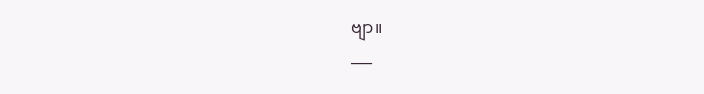ဗျာ။
___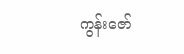ကွန်းဇော်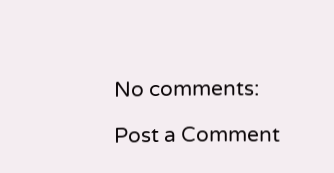No comments:

Post a Comment